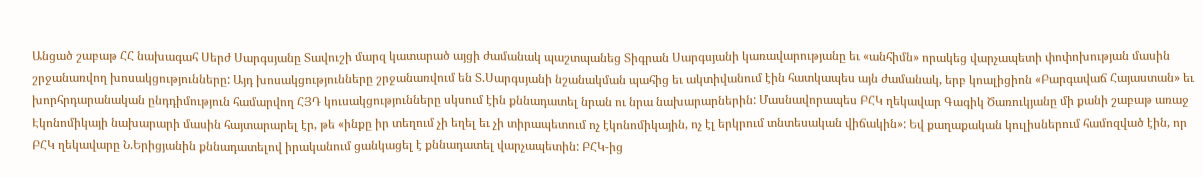Անցած շաբաթ ՀՀ նախագահ Սերժ Սարգսյանը Տավուշի մարզ կատարած այցի ժամանակ պաշտպանեց Տիգրան Սարգսյանի կառավարությանը եւ «անհիմն» որակեց վարչապետի փոփոխության մասին շրջանառվող խոսակցությունները: Այդ խոսակցությունները շրջանառվում են Տ.Սարգսյանի նշանակման պահից եւ ակտիվանում էին հատկապես այն ժամանակ, երբ կոալիցիոն «Բարգավաճ Հայաստան» եւ խորհրդարանական ընդդիմություն համարվող ՀՅԴ կուսակցությունները սկսում էին քննադատել նրան ու նրա նախարարներին: Մասնավորապես ԲՀԿ ղեկավար Գագիկ Ծառուկյանը մի քանի շաբաթ առաջ Էկոնոմիկայի նախարարի մասին հայտարարել էր, թե «ինքը իր տեղում չի եղել եւ չի տիրապետում ոչ էկոնոմիկային, ոչ էլ երկրում տնտեսական վիճակին»: Եվ քաղաքական կուլիսներում համոզված էին, որ ԲՀԿ ղեկավարը Ն.Երիցյանին քննադատելով իրականում ցանկացել է քննադատել վարչապետին: ԲՀԿ-ից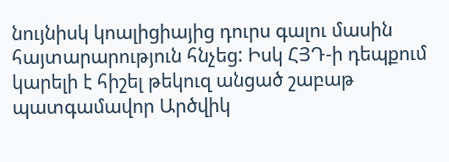նույնիսկ կոալիցիայից դուրս գալու մասին հայտարարություն հնչեց: Իսկ ՀՅԴ-ի դեպքում կարելի է հիշել թեկուզ անցած շաբաթ պատգամավոր Արծվիկ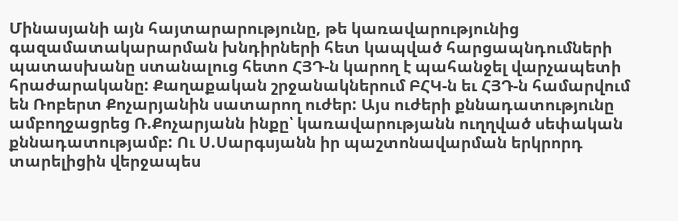Մինասյանի այն հայտարարությունը, թե կառավարությունից գազամատակարարման խնդիրների հետ կապված հարցապնդումների պատասխանը ստանալուց հետո ՀՅԴ-ն կարող է պահանջել վարչապետի հրաժարականը: Քաղաքական շրջանակներում ԲՀԿ-ն եւ ՀՅԴ-ն համարվում են Ռոբերտ Քոչարյանին սատարող ուժեր: Այս ուժերի քննադատությունը ամբողջացրեց Ռ.Քոչարյանն ինքը՝ կառավարությանն ուղղված սեփական քննադատությամբ: Ու Ս.Սարգսյանն իր պաշտոնավարման երկրորդ տարելիցին վերջապես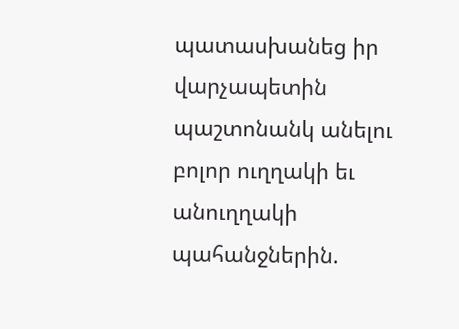պատասխանեց իր վարչապետին պաշտոնանկ անելու բոլոր ուղղակի եւ անուղղակի պահանջներին.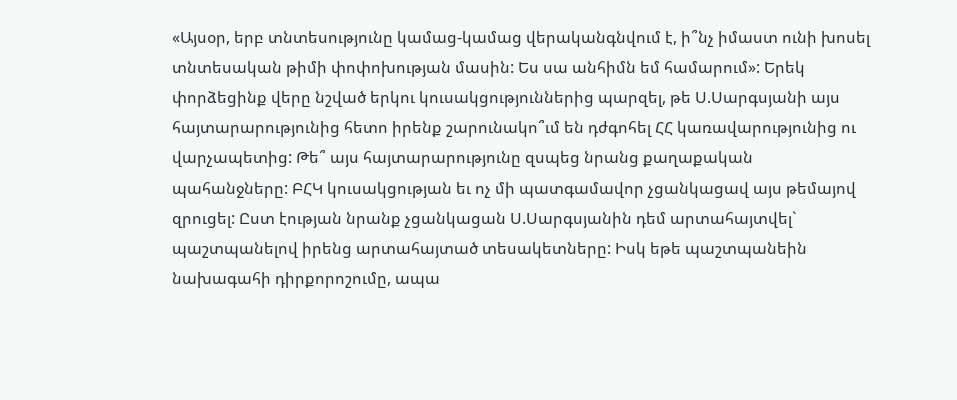«Այսօր, երբ տնտեսությունը կամաց-կամաց վերականգնվում է, ի՞նչ իմաստ ունի խոսել տնտեսական թիմի փոփոխության մասին: Ես սա անհիմն եմ համարում»: Երեկ փորձեցինք վերը նշված երկու կուսակցություններից պարզել, թե Ս.Սարգսյանի այս հայտարարությունից հետո իրենք շարունակո՞ւմ են դժգոհել ՀՀ կառավարությունից ու վարչապետից: Թե՞ այս հայտարարությունը զսպեց նրանց քաղաքական պահանջները: ԲՀԿ կուսակցության եւ ոչ մի պատգամավոր չցանկացավ այս թեմայով զրուցել: Ըստ էության նրանք չցանկացան Ս.Սարգսյանին դեմ արտահայտվել` պաշտպանելով իրենց արտահայտած տեսակետները: Իսկ եթե պաշտպանեին նախագահի դիրքորոշումը, ապա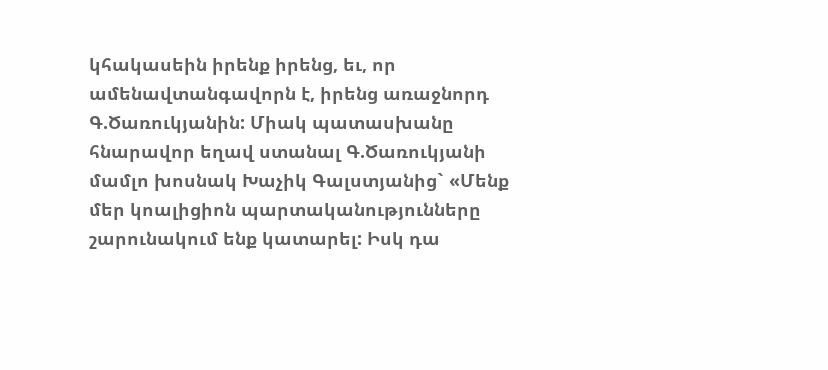կհակասեին իրենք իրենց, եւ, որ ամենավտանգավորն է, իրենց առաջնորդ Գ.Ծառուկյանին: Միակ պատասխանը հնարավոր եղավ ստանալ Գ.Ծառուկյանի մամլո խոսնակ Խաչիկ Գալստյանից` «Մենք մեր կոալիցիոն պարտականությունները շարունակում ենք կատարել: Իսկ դա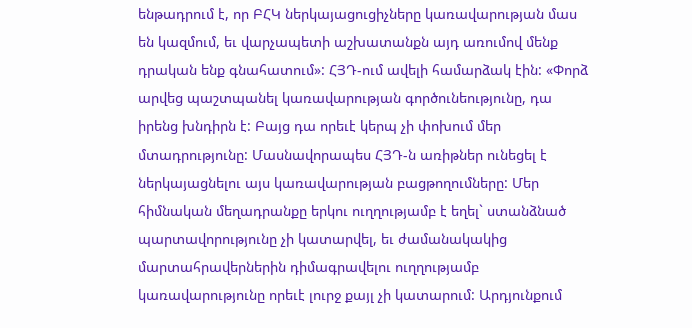ենթադրում է, որ ԲՀԿ ներկայացուցիչները կառավարության մաս են կազմում, եւ վարչապետի աշխատանքն այդ առումով մենք դրական ենք գնահատում»: ՀՅԴ-ում ավելի համարձակ էին: «Փորձ արվեց պաշտպանել կառավարության գործունեությունը, դա իրենց խնդիրն է: Բայց դա որեւէ կերպ չի փոխում մեր մտադրությունը: Մասնավորապես ՀՅԴ-ն առիթներ ունեցել է ներկայացնելու այս կառավարության բացթողումները: Մեր հիմնական մեղադրանքը երկու ուղղությամբ է եղել` ստանձնած պարտավորությունը չի կատարվել, եւ ժամանակակից մարտահրավերներին դիմագրավելու ուղղությամբ կառավարությունը որեւէ լուրջ քայլ չի կատարում: Արդյունքում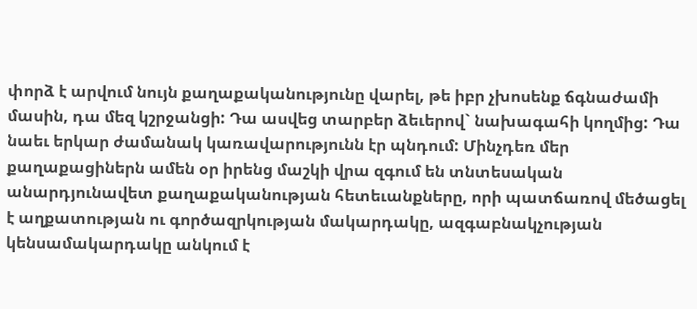փորձ է արվում նույն քաղաքականությունը վարել, թե իբր չխոսենք ճգնաժամի մասին, դա մեզ կշրջանցի: Դա ասվեց տարբեր ձեւերով` նախագահի կողմից: Դա նաեւ երկար ժամանակ կառավարությունն էր պնդում: Մինչդեռ մեր քաղաքացիներն ամեն օր իրենց մաշկի վրա զգում են տնտեսական անարդյունավետ քաղաքականության հետեւանքները, որի պատճառով մեծացել է աղքատության ու գործազրկության մակարդակը, ազգաբնակչության կենսամակարդակը անկում է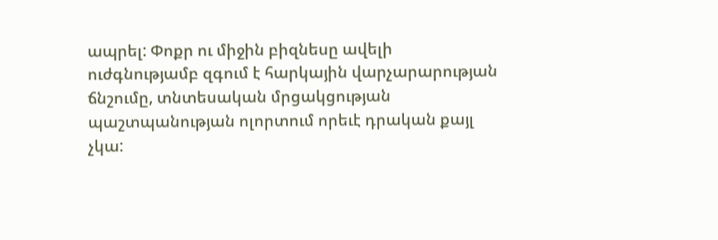ապրել: Փոքր ու միջին բիզնեսը ավելի ուժգնությամբ զգում է հարկային վարչարարության ճնշումը, տնտեսական մրցակցության պաշտպանության ոլորտում որեւէ դրական քայլ չկա: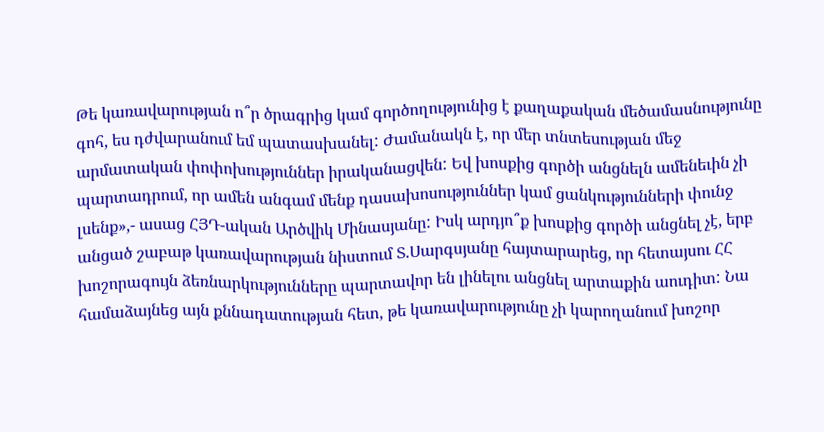Թե կառավարության ո՞ր ծրագրից կամ գործողությունից է քաղաքական մեծամասնությունը գոհ, ես դժվարանում եմ պատասխանել: Ժամանակն է, որ մեր տնտեսության մեջ արմատական փոփոխություններ իրականացվեն: Եվ խոսքից գործի անցնելն ամենեւին չի պարտադրում, որ ամեն անգամ մենք դասախոսություններ կամ ցանկությունների փունջ լսենք»,- ասաց ՀՅԴ-ական Արծվիկ Մինասյանը: Իսկ արդյո՞ք խոսքից գործի անցնել չէ, երբ անցած շաբաթ կառավարության նիստում Տ.Սարգսյանը հայտարարեց, որ հետայսու ՀՀ խոշորագույն ձեռնարկությունները պարտավոր են լինելու անցնել արտաքին աուդիտ: Նա համաձայնեց այն քննադատության հետ, թե կառավարությունը չի կարողանում խոշոր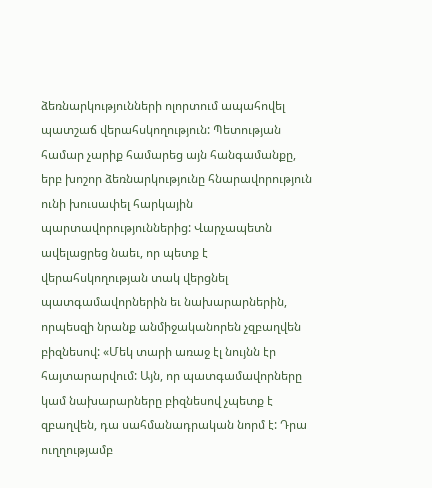ձեռնարկությունների ոլորտում ապահովել պատշաճ վերահսկողություն: Պետության համար չարիք համարեց այն հանգամանքը, երբ խոշոր ձեռնարկությունը հնարավորություն ունի խուսափել հարկային պարտավորություններից: Վարչապետն ավելացրեց նաեւ, որ պետք է վերահսկողության տակ վերցնել պատգամավորներին եւ նախարարներին, որպեսզի նրանք անմիջականորեն չզբաղվեն բիզնեսով: «Մեկ տարի առաջ էլ նույնն էր հայտարարվում: Այն, որ պատգամավորները կամ նախարարները բիզնեսով չպետք է զբաղվեն, դա սահմանադրական նորմ է: Դրա ուղղությամբ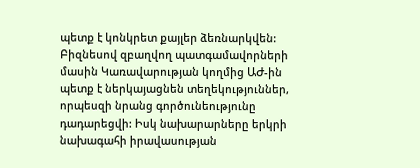պետք է կոնկրետ քայլեր ձեռնարկվեն: Բիզնեսով զբաղվող պատգամավորների մասին Կառավարության կողմից ԱԺ-ին պետք է ներկայացնեն տեղեկություններ, որպեսզի նրանց գործունեությունը դադարեցվի: Իսկ նախարարները երկրի նախագահի իրավասության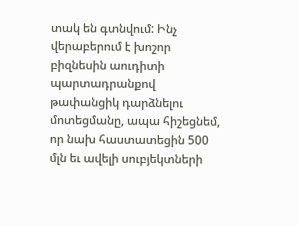տակ են գտնվում: Ինչ վերաբերում է խոշոր բիզնեսին աուդիտի պարտադրանքով թափանցիկ դարձնելու մոտեցմանը, ապա հիշեցնեմ, որ նախ հաստատեցին 500 մլն եւ ավելի սուբյեկտների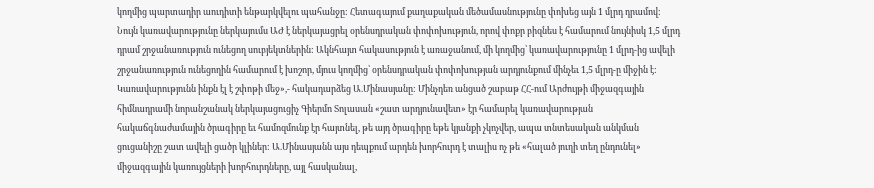կողմից պարտադիր աուդիտի ենթարկվելու պահանջը: Հետագայում քաղաքական մեծամասնությունը փոխեց այն 1 մլրդ դրամով: Նույն կառավարությունը ներկայումս ԱԺ է ներկայացրել օրենսդրական փոփոխություն, որով փոքր բիզնես է համարում նույնիսկ 1,5 մլրդ դրամ շրջանառություն ունեցող սուբյեկտներին: Ակնհայտ հակասություն է առաջանում, մի կողմից՝ կառավարությունը 1 մլրդ-ից ավելի շրջանառություն ունեցողին համարում է խոշոր, մյուս կողմից՝ օրենսդրական փոփոխության արդյունքում մինչեւ 1,5 մլրդ-ը միջին է: Կառավարությունն ինքն էլ է շփոթի մեջ»,- հակադարձեց Ա.Մինասյանը: Մինչդեռ անցած շաբաթ ՀՀ-ում Արժույթի միջազգային հիմնադրամի նորանշանակ ներկայացուցիչ Գիերմո Տոլասան «շատ արդյունավետ» էր համարել կառավարության հակաճգնաժամային ծրագիրը եւ համոզմունք էր հայտնել, թե այդ ծրագիրը եթե կյանքի չկոչվեր, ապա տնտեսական անկման ցուցանիշը շատ ավելի ցածր կլիներ: Ա.Մինասյանն այս դեպքում արդեն խորհուրդ է տալիս ոչ թե «հալած յուղի տեղ ընդունել» միջազգային կառույցների խորհուրդները, այլ հասկանալ,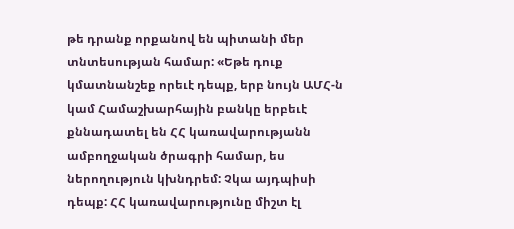թե դրանք որքանով են պիտանի մեր տնտեսության համար: «Եթե դուք կմատնանշեք որեւէ դեպք, երբ նույն ԱՄՀ-ն կամ Համաշխարհային բանկը երբեւէ քննադատել են ՀՀ կառավարությանն ամբողջական ծրագրի համար, ես ներողություն կխնդրեմ: Չկա այդպիսի դեպք: ՀՀ կառավարությունը միշտ էլ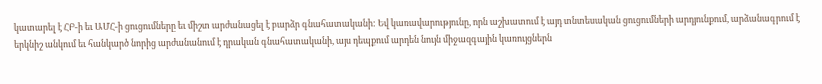կատարել է ՀԲ-ի եւ ԱՄՀ-ի ցուցումները եւ միշտ արժանացել է բարձր գնահատականի: Եվ կառավարությունը, որն աշխատում է այդ տնտեսական ցուցումների արդյունքում, արձանագրում է երկնիշ անկում եւ հանկարծ նորից արժանանում է դրական գնահատականի, այս դեպքում արդեն նույն միջազգային կառույցներն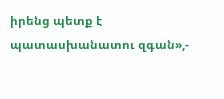իրենց պետք է պատասխանատու զգան»,-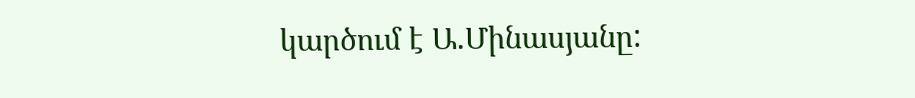կարծում է Ա.Մինասյանը: